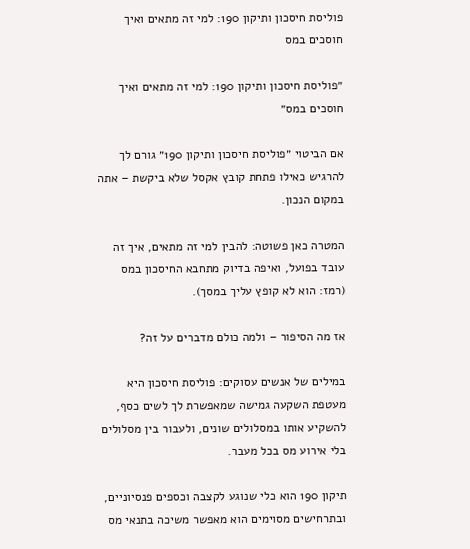פוליסת חיסכון ותיקון 190: למי זה מתאים ואיך חוסכים במס

״פוליסת חיסכון ותיקון 190: למי זה מתאים ואיך חוסכים במס״

אם הביטוי ״פוליסת חיסכון ותיקון 190״ גורם לך להרגיש כאילו פתחת קובץ אקסל שלא ביקשת – אתה במקום הנכון.

המטרה כאן פשוטה: להבין למי זה מתאים, איך זה עובד בפועל, ואיפה בדיוק מתחבא החיסכון במס (רמז: הוא לא קופץ עליך במסך).

אז מה הסיפור – ולמה כולם מדברים על זה?

במילים של אנשים עסוקים: פוליסת חיסכון היא מעטפת השקעה גמישה שמאפשרת לך לשים כסף, להשקיע אותו במסלולים שונים, ולעבור בין מסלולים בלי אירוע מס בכל מעבר.

תיקון 190 הוא כלי שנוגע לקצבה וכספים פנסיוניים, ובתרחישים מסוימים הוא מאפשר משיכה בתנאי מס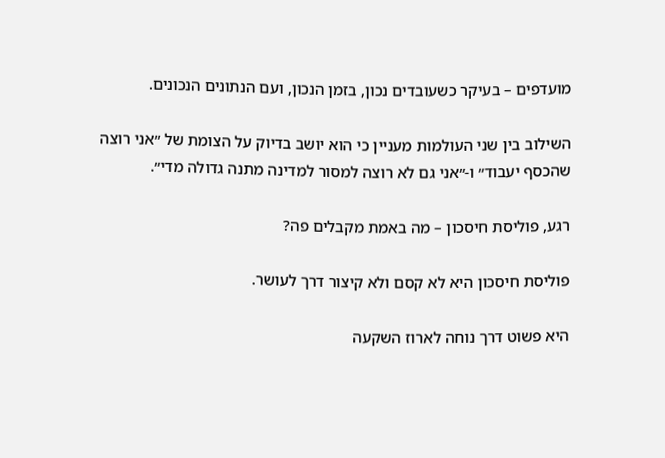מועדפים – בעיקר כשעובדים נכון, בזמן הנכון, ועם הנתונים הנכונים.

השילוב בין שני העולמות מעניין כי הוא יושב בדיוק על הצומת של ״אני רוצה שהכסף יעבוד״ ו-״אני גם לא רוצה למסור למדינה מתנה גדולה מדי״.

רגע, פוליסת חיסכון – מה באמת מקבלים פה?

פוליסת חיסכון היא לא קסם ולא קיצור דרך לעושר.

היא פשוט דרך נוחה לארוז השקעה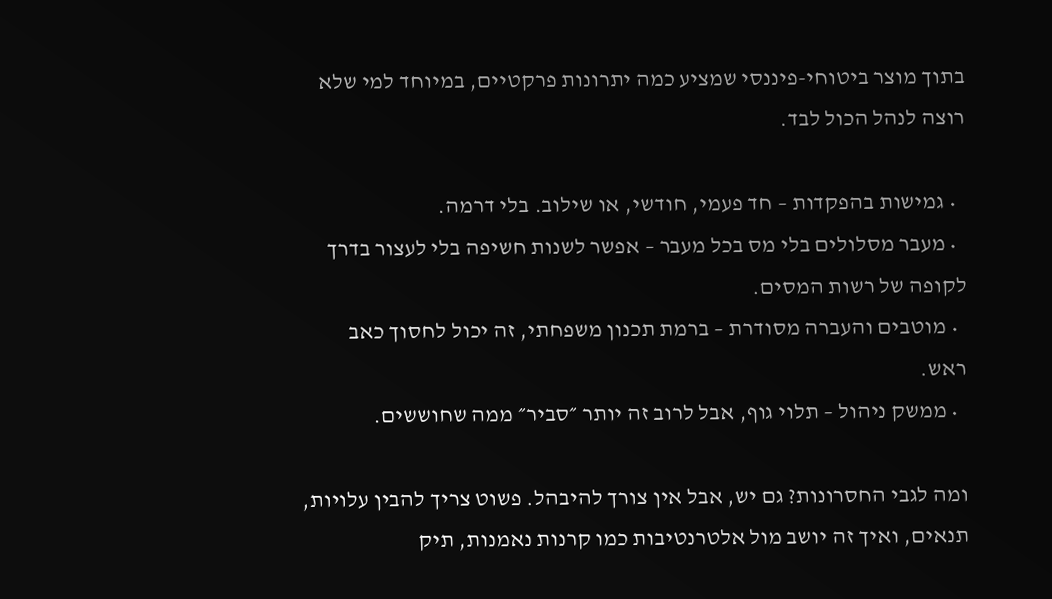בתוך מוצר ביטוחי-פיננסי שמציע כמה יתרונות פרקטיים, במיוחד למי שלא רוצה לנהל הכול לבד.

  • גמישות בהפקדות – חד פעמי, חודשי, או שילוב. בלי דרמה.
  • מעבר מסלולים בלי מס בכל מעבר – אפשר לשנות חשיפה בלי לעצור בדרך לקופה של רשות המסים.
  • מוטבים והעברה מסודרת – ברמת תכנון משפחתי, זה יכול לחסוך כאב ראש.
  • ממשק ניהול – תלוי גוף, אבל לרוב זה יותר ״סביר״ ממה שחוששים.

ומה לגבי החסרונות? גם יש, אבל אין צורך להיבהל. פשוט צריך להבין עלויות, תנאים, ואיך זה יושב מול אלטרנטיבות כמו קרנות נאמנות, תיק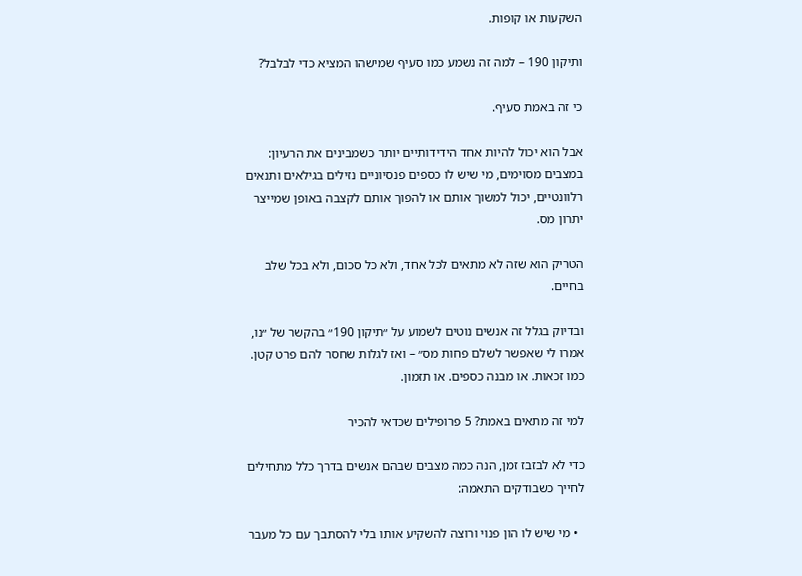השקעות או קופות.

ותיקון 190 – למה זה נשמע כמו סעיף שמישהו המציא כדי לבלבל?

כי זה באמת סעיף.

אבל הוא יכול להיות אחד הידידותיים יותר כשמבינים את הרעיון: במצבים מסוימים, מי שיש לו כספים פנסיוניים נזילים בגילאים ותנאים רלוונטיים, יכול למשוך אותם או להפוך אותם לקצבה באופן שמייצר יתרון מס.

הטריק הוא שזה לא מתאים לכל אחד, ולא כל סכום, ולא בכל שלב בחיים.

ובדיוק בגלל זה אנשים נוטים לשמוע על ״תיקון 190״ בהקשר של ״נו, אמרו לי שאפשר לשלם פחות מס״ – ואז לגלות שחסר להם פרט קטן. כמו זכאות. או מבנה כספים. או תזמון.

למי זה מתאים באמת? 5 פרופילים שכדאי להכיר

כדי לא לבזבז זמן, הנה כמה מצבים שבהם אנשים בדרך כלל מתחילים לחייך כשבודקים התאמה:

  • מי שיש לו הון פנוי ורוצה להשקיע אותו בלי להסתבך עם כל מעבר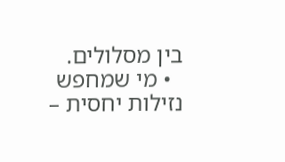בין מסלולים.
  • מי שמחפש נזילות יחסית –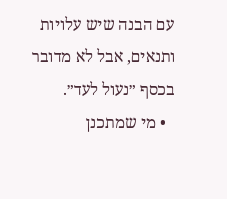עם הבנה שיש עלויות ותנאים, אבל לא מדובר בכסף ״נעול לעד״.
  • מי שמתכנן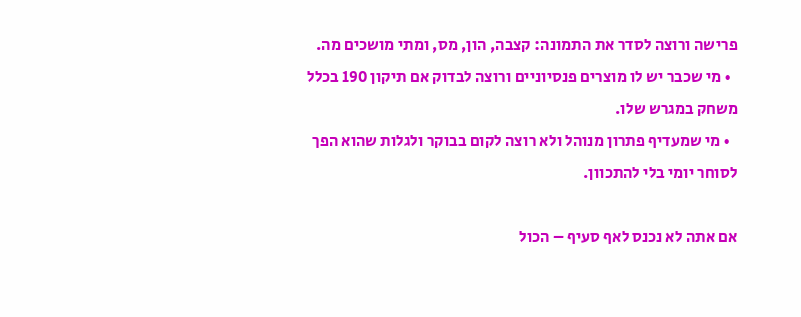פרישה ורוצה לסדר את התמונה: קצבה, הון, מס, ומתי מושכים מה.
  • מי שכבר יש לו מוצרים פנסיוניים ורוצה לבדוק אם תיקון 190 בכלל משחק במגרש שלו.
  • מי שמעדיף פתרון מנוהל ולא רוצה לקום בבוקר ולגלות שהוא הפך לסוחר יומי בלי להתכוון.

אם אתה לא נכנס לאף סעיף – הכול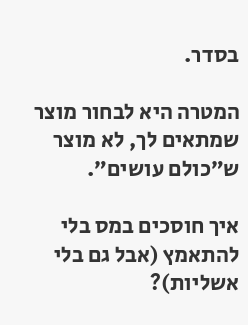בסדר.

המטרה היא לבחור מוצר שמתאים לך, לא מוצר ש״כולם עושים״.

איך חוסכים במס בלי להתאמץ (אבל גם בלי אשליות)?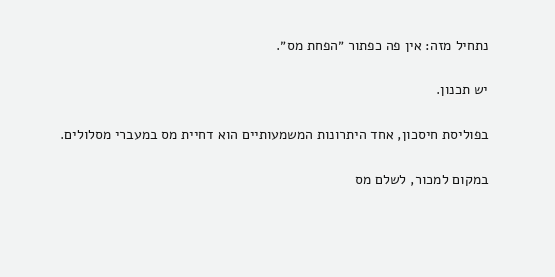נתחיל מזה: אין פה כפתור ״הפחת מס״.

יש תכנון.

בפוליסת חיסכון, אחד היתרונות המשמעותיים הוא דחיית מס במעברי מסלולים.

במקום למכור, לשלם מס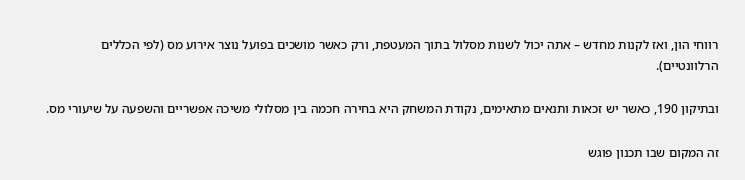רווחי הון, ואז לקנות מחדש – אתה יכול לשנות מסלול בתוך המעטפת, ורק כאשר מושכים בפועל נוצר אירוע מס (לפי הכללים הרלוונטיים).

ובתיקון 190, כאשר יש זכאות ותנאים מתאימים, נקודת המשחק היא בחירה חכמה בין מסלולי משיכה אפשריים והשפעה על שיעורי מס.

זה המקום שבו תכנון פוגש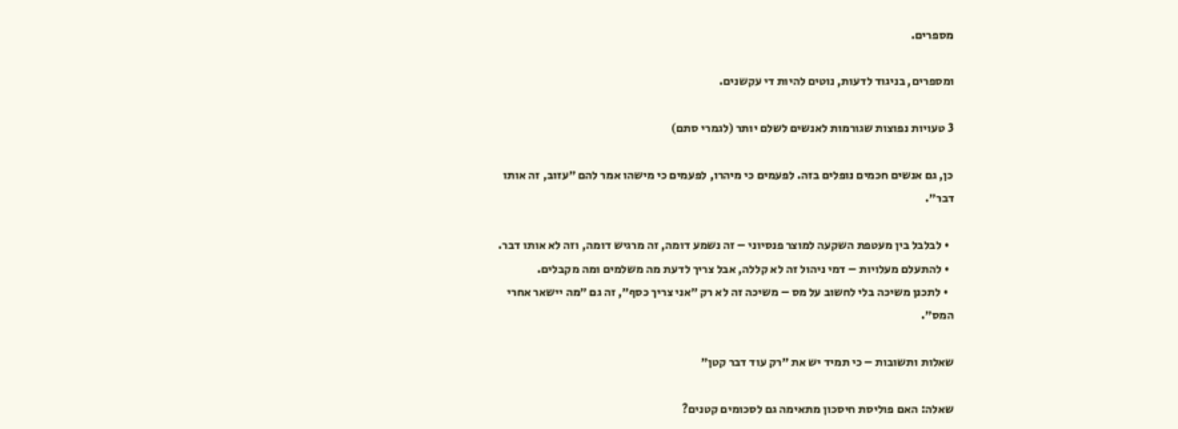מספרים.

ומספרים, בניגוד לדעות, נוטים להיות די עקשנים.

3 טעויות נפוצות שגורמות לאנשים לשלם יותר (לגמרי סתם)

כן, גם אנשים חכמים נופלים בזה. לפעמים כי מיהרו, לפעמים כי מישהו אמר להם ״עזוב, זה אותו דבר״.

  • לבלבל בין מעטפת השקעה למוצר פנסיוני – זה נשמע דומה, זה מרגיש דומה, וזה לא אותו דבר.
  • להתעלם מעלויות – דמי ניהול זה לא קללה, אבל צריך לדעת מה משלמים ומה מקבלים.
  • לתכנן משיכה בלי לחשוב על מס – משיכה זה לא רק ״אני צריך כסף״, זה גם ״מה יישאר אחרי המס״.

שאלות ותשובות – כי תמיד יש את ״רק עוד דבר קטן״

שאלה: האם פוליסת חיסכון מתאימה גם לסכומים קטנים?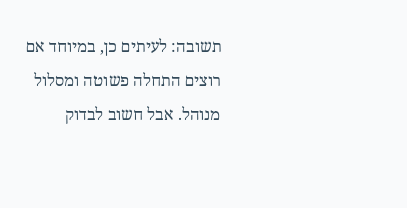תשובה: לעיתים כן, במיוחד אם רוצים התחלה פשוטה ומסלול מנוהל. אבל חשוב לבדוק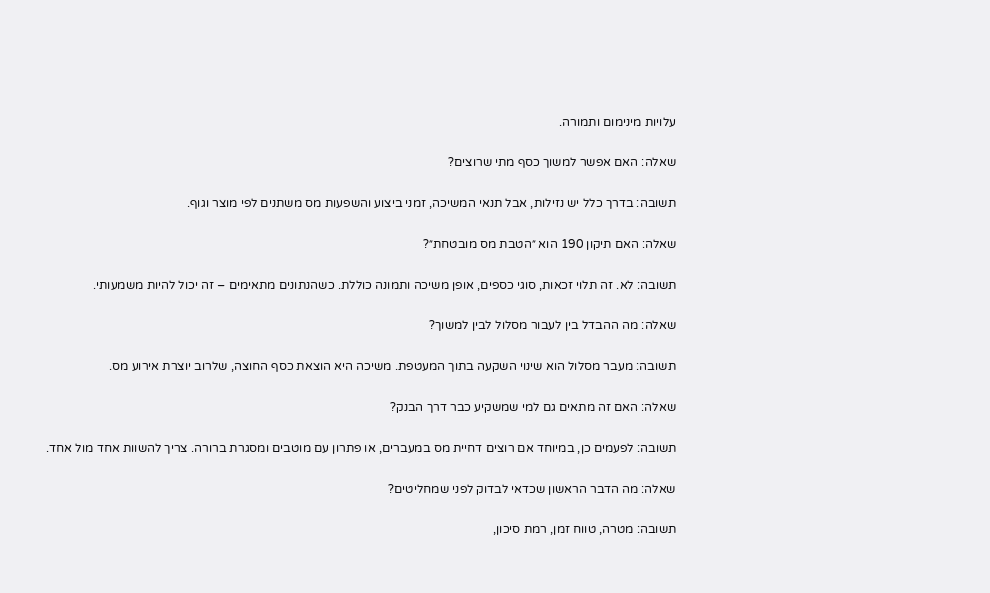עלויות מינימום ותמורה.

שאלה: האם אפשר למשוך כסף מתי שרוצים?

תשובה: בדרך כלל יש נזילות, אבל תנאי המשיכה, זמני ביצוע והשפעות מס משתנים לפי מוצר וגוף.

שאלה: האם תיקון 190 הוא ״הטבת מס מובטחת״?

תשובה: לא. זה תלוי זכאות, סוגי כספים, אופן משיכה ותמונה כוללת. כשהנתונים מתאימים – זה יכול להיות משמעותי.

שאלה: מה ההבדל בין לעבור מסלול לבין למשוך?

תשובה: מעבר מסלול הוא שינוי השקעה בתוך המעטפת. משיכה היא הוצאת כסף החוצה, שלרוב יוצרת אירוע מס.

שאלה: האם זה מתאים גם למי שמשקיע כבר דרך הבנק?

תשובה: לפעמים כן, במיוחד אם רוצים דחיית מס במעברים, או פתרון עם מוטבים ומסגרת ברורה. צריך להשוות אחד מול אחד.

שאלה: מה הדבר הראשון שכדאי לבדוק לפני שמחליטים?

תשובה: מטרה, טווח זמן, רמת סיכון,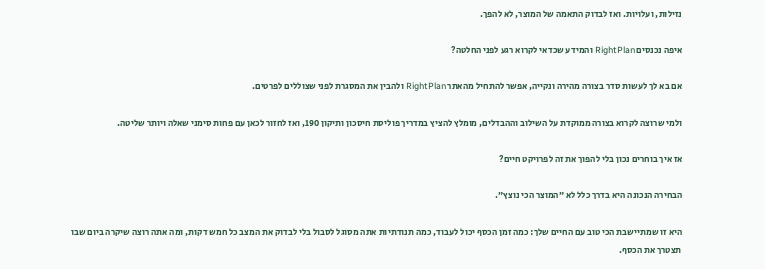נזילות, ועלויות. ואז לבדוק התאמה של המוצר, לא להפך.

איפה נכנסים RightPlan והמידע שכדאי לקרוא רגע לפני החלטה?

אם בא לך לעשות סדר בצורה מהירה ונקייה, אפשר להתחיל מהאתר RightPlan ולהבין את המסגרת לפני שצוללים לפרטים.

ולמי שרוצה לקרוא בצורה ממוקדת על השילוב וההבדלים, מומלץ להציץ במדריך פוליסת חיסכון ותיקון 190, ואז לחזור לכאן עם פחות סימני שאלה ויותר שליטה.

אז איך בוחרים נכון בלי להפוך את זה לפרויקט חיים?

הבחירה הנכונה היא בדרך כלל לא ״המוצר הכי נוצץ״.

היא זו שמתיישבת הכי טוב עם החיים שלך: כמה זמן הכסף יכול לעבוד, כמה תנודתיות אתה מסוגל לסבול בלי לבדוק את המצב כל חמש דקות, ומה אתה רוצה שיקרה ביום שבו תצטרך את הכסף.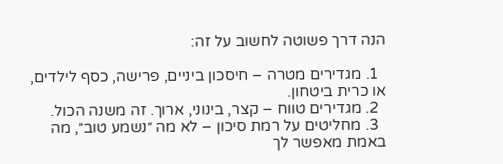הנה דרך פשוטה לחשוב על זה:

  1. מגדירים מטרה – חיסכון ביניים, פרישה, כסף לילדים, או כרית ביטחון.
  2. מגדירים טווח – קצר, בינוני, ארוך. זה משנה הכול.
  3. מחליטים על רמת סיכון – לא מה ״נשמע טוב״, מה באמת מאפשר לך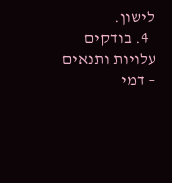לישון.
  4. בודקים עלויות ותנאים – דמי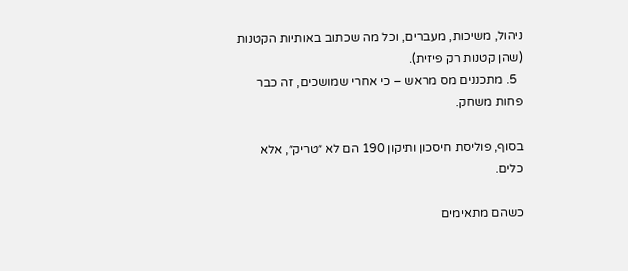ניהול, משיכות, מעברים, וכל מה שכתוב באותיות הקטנות (שהן קטנות רק פיזית).
  5. מתכננים מס מראש – כי אחרי שמושכים, זה כבר פחות משחק.

בסוף, פוליסת חיסכון ותיקון 190 הם לא ״טריק״, אלא כלים.

כשהם מתאימים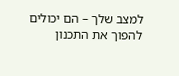למצב שלך – הם יכולים להפוך את התכנון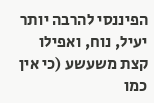הפיננסי להרבה יותר יעיל, נוח, ואפילו קצת משעשע (כי אין כמו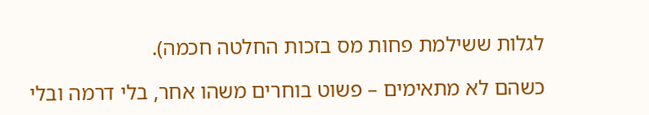לגלות ששילמת פחות מס בזכות החלטה חכמה).

כשהם לא מתאימים – פשוט בוחרים משהו אחר, בלי דרמה ובלי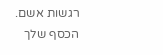רגשות אשם. הכסף שלך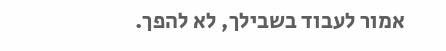אמור לעבוד בשבילך, לא להפך.